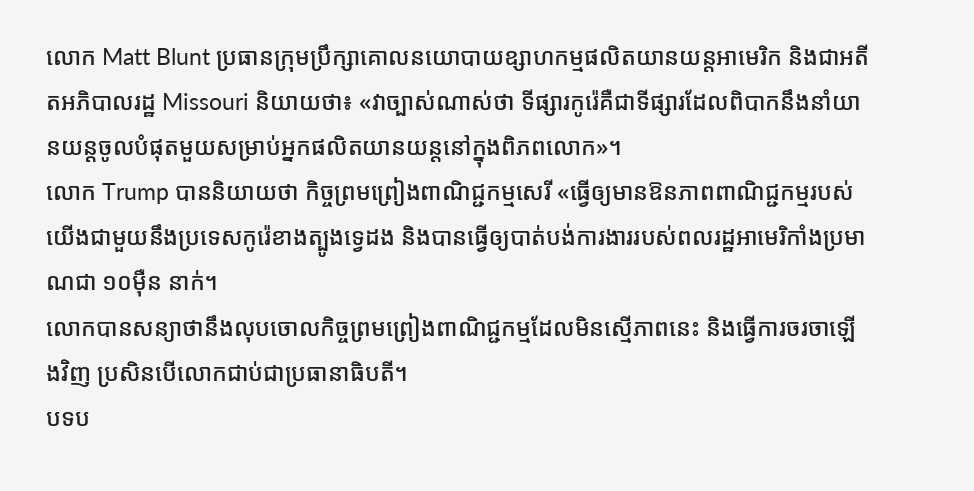លោក Matt Blunt ប្រធានក្រុមប្រឹក្សាគោលនយោបាយឧ្សាហកម្មផលិតយានយន្តអាមេរិក និងជាអតីតអភិបាលរដ្ឋ Missouri និយាយថា៖ «វាច្បាស់ណាស់ថា ទីផ្សារកូរ៉េគឺជាទីផ្សារដែលពិបាកនឹងនាំយានយន្តចូលបំផុតមួយសម្រាប់អ្នកផលិតយានយន្តនៅក្នុងពិភពលោក»។
លោក Trump បាននិយាយថា កិច្ចព្រមព្រៀងពាណិជ្ជកម្មសេរី «ធ្វើឲ្យមានឱនភាពពាណិជ្ជកម្មរបស់យើងជាមួយនឹងប្រទេសកូរ៉េខាងត្បូងទ្វេដង និងបានធ្វើឲ្យបាត់បង់ការងាររបស់ពលរដ្ឋអាមេរិកាំងប្រមាណជា ១០ម៉ឺន នាក់។
លោកបានសន្យាថានឹងលុបចោលកិច្ចព្រមព្រៀងពាណិជ្ជកម្មដែលមិនស្មើភាពនេះ និងធ្វើការចរចាឡើងវិញ ប្រសិនបើលោកជាប់ជាប្រធានាធិបតី។
បទប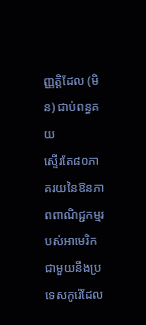ញ្ញត្តិដែល (មិន) ជាប់ពន្ធគយ
ស្ទើរតែ៨០ភាគរយនៃឱនភាពពាណិជ្ជកម្មរបស់អាមេរិកជាមួយនឹងប្រទេសកូរ៉េដែល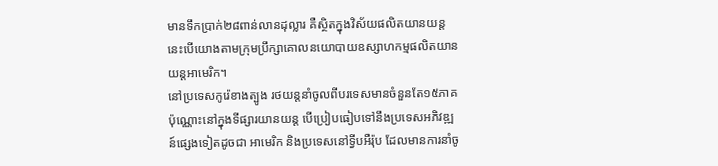មានទឹកប្រាក់២៨ពាន់លានដុល្លារ គឺស្ថិតក្នុងវិស័យផលិតយានយន្ត នេះបើយោងតាមក្រុមប្រឹក្សាគោលនយោបាយឧស្សាហកម្មផលិតយានយន្តអាមេរិក។
នៅប្រទេសកូរ៉េខាងត្បូង រថយន្តនាំចូលពីបរទេសមានចំនួនតែ១៥ភាគប៉ុណ្ណោះនៅក្នុងទីផ្សារយានយន្ត បើប្រៀបធៀបទៅនឹងប្រទេសអភិវឌ្ឍន៍ផ្សេងទៀតដូចជា អាមេរិក និងប្រទេសនៅទ្វីបអឺរ៉ុប ដែលមានការនាំចូ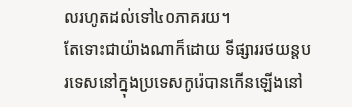លរហូតដល់ទៅ៤០ភាគរយ។
តែទោះជាយ៉ាងណាក៏ដោយ ទីផ្សាររថយន្តបរទេសនៅក្នុងប្រទេសកូរ៉េបានកើនឡើងនៅ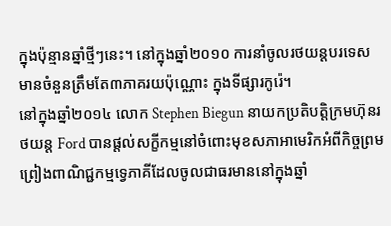ក្នុងប៉ុន្មានឆ្នាំថ្មីៗនេះ។ នៅក្នុងឆ្នាំ២០១០ ការនាំចូលរថយន្តបរទេសមានចំនួនត្រឹមតែ៣ភាគរយប៉ុណ្ណោះ ក្នុងទីផ្សារកូរ៉េ។
នៅក្នុងឆ្នាំ២០១៤ លោក Stephen Biegun នាយកប្រតិបត្តិក្រមហ៊ុនរថយន្ត Ford បានផ្តល់សក្ខីកម្មនៅចំពោះមុខសភាអាមេរិកអំពីកិច្ចព្រមព្រៀងពាណិជ្ជកម្មទ្វេភាគីដែលចូលជាធរមាននៅក្នុងឆ្នាំ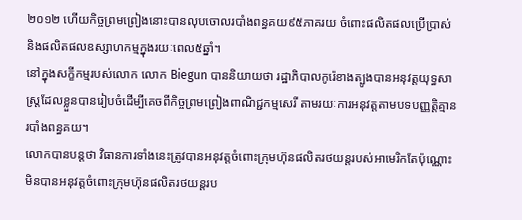២០១២ ហើយកិច្ចព្រមព្រៀងនោះបានលុបចោលរបាំងពន្ធគយ៩៥ភាគរយ ចំពោះផលិតផលប្រើប្រាស់ និងផលិតផលឧស្សាហកម្មក្នុងរយៈពេល៥ឆ្នាំ។
នៅក្នុងសក្ខីកម្មរបស់លោក លោក Biegun បាននិយាយថា រដ្ឋាភិបាលកូរ៉េខាងត្បូងបានអនុវត្តយុទ្ធសាស្រ្តដែលខ្លួនបានរៀបចំដើម្បីគេចពីកិច្ចព្រមព្រៀងពាណិជ្ជកម្មសេរី តាមរយៈការអនុវត្តតាមបទបញ្ញត្តិគ្មានរបាំងពន្ធគយ។
លោកបានបន្តថា វិធានការទាំងនេះត្រូវបានអនុវត្តចំពោះក្រុមហ៊ុនផលិតរថយន្តរបស់អាមេរិកតែប៉ុណ្ណោះ មិនបានអនុវត្តចំពោះក្រុមហ៊ុនផលិតរថយន្តរប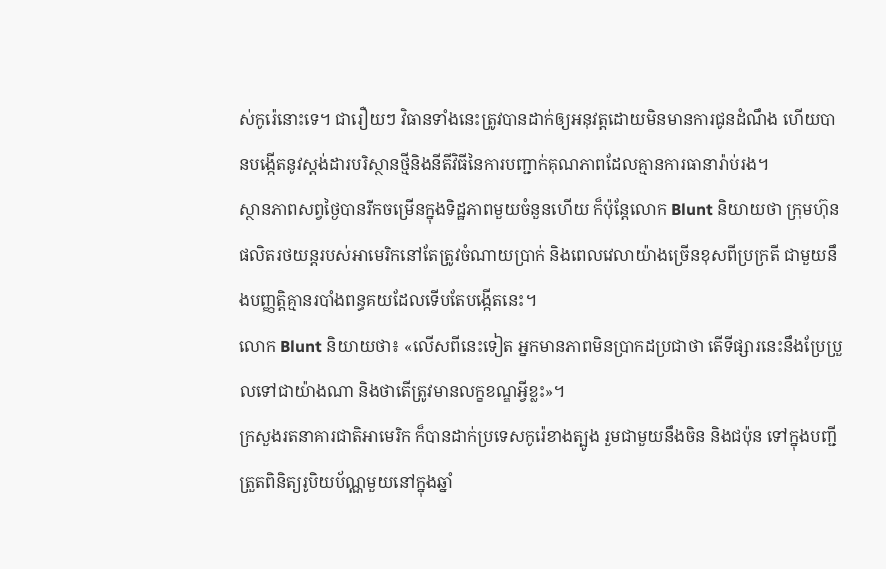ស់កូរ៉េនោះទេ។ ជារឿយៗ វិធានទាំងនេះត្រូវបានដាក់ឲ្យអនុវត្តដោយមិនមានការជូនដំណឹង ហើយបានបង្កើតនូវស្តង់ដារបរិស្ថានថ្មីនិងនីតីវិធីនៃការបញ្ជាក់គុណភាពដែលគ្មានការធានារ៉ាប់រង។
ស្ថានភាពសព្វថ្ងៃបានរីកចម្រើនក្នុងទិដ្ឋភាពមួយចំនួនហើយ ក៏ប៉ុន្តែលោក Blunt និយាយថា ក្រុមហ៊ុនផលិតរថយន្តរបស់អាមេរិកនៅតែត្រូវចំណាយប្រាក់ និងពេលវេលាយ៉ាងច្រើនខុសពីប្រក្រតី ជាមួយនឹងបញ្ញត្តិគ្មានរបាំងពន្ធគយដែលទើបតែបង្កើតនេះ។
លោក Blunt និយាយថា៖ «លើសពីនេះទៀត អ្នកមានភាពមិនប្រាកដប្រជាថា តើទីផ្សារនេះនឹងប្រែប្រួលទៅជាយ៉ាងណា និងថាតើត្រូវមានលក្ខខណ្ឌអ្វីខ្លះ»។
ក្រសួងរតនាគារជាតិអាមេរិក ក៏បានដាក់ប្រទេសកូរ៉េខាងត្បូង រួមជាមួយនឹងចិន និងជប៉ុន ទៅក្នុងបញ្ជីត្រួតពិនិត្យរូបិយប័ណ្ណមួយនៅក្នុងឆ្នាំ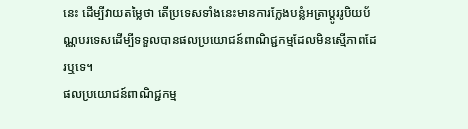នេះ ដើម្បីវាយតម្លៃថា តើប្រទេសទាំងនេះមានការក្លែងបន្លំអត្រាប្តូររូបិយប័ណ្ណបរទេសដើម្បីទទួលបានផលប្រយោជន៍ពាណិជ្ជកម្មដែលមិនស្មើភាពដែរឬទេ។
ផលប្រយោជន៍ពាណិជ្ជកម្ម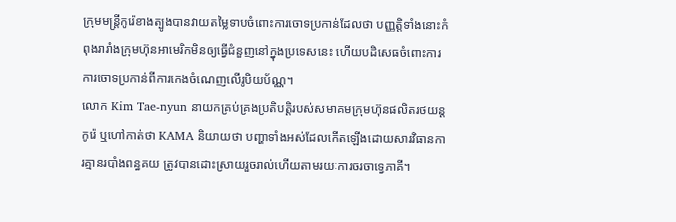ក្រុមមន្រ្តីកូរ៉េខាងត្បូងបានវាយតម្លៃទាបចំពោះការចោទប្រកាន់ដែលថា បញ្ញត្តិទាំងនោះកំពុងរារាំងក្រុមហ៊ុនអាមេរិកមិនឲ្យធ្វើជំនួញនៅក្នុងប្រទេសនេះ ហើយបដិសេធចំពោះការការចោទប្រកាន់ពីការកេងចំណេញលើរូបិយប័ណ្ណ។
លោក Kim Tae-nyun នាយកគ្រប់គ្រងប្រតិបត្តិរបស់សមាគមក្រុមហ៊ុនផលិតរថយន្តកូរ៉េ ឬហៅកាត់ថា KAMA និយាយថា បញ្ហាទាំងអស់ដែលកើតឡើងដោយសារវិធានការគ្មានរបាំងពន្ធគយ ត្រូវបានដោះស្រាយរួចរាល់ហើយតាមរយៈការចរចាទ្វេភាគី។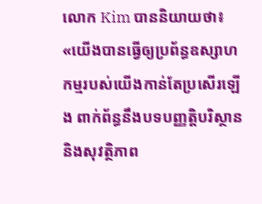លោក Kim បាននិយាយថា៖ «យើងបានធ្វើឲ្យប្រព័ន្ធឧស្សាហកម្មរបស់យើងកាន់តែប្រសើរឡើង ពាក់ព័ន្ធនឹងបទបញ្ញត្តិបរិស្ថាន និងសុវត្ថិភាព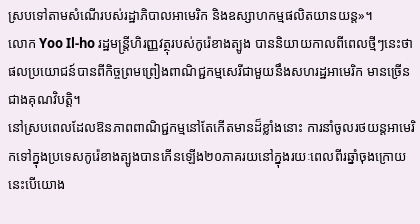ស្របទៅតាមសំណើរបស់រដ្ឋាភិបាលអាមេរិក និងឧស្សាហកម្មផលិតយានយន្ត»។
លោក Yoo Il-ho រដ្ឋមន្រ្តីហិរញ្ញវត្ថុរបស់កូរ៉េខាងត្បូង បាននិយាយកាលពីពេលថ្មីៗនេះថា ផលប្រយោជន៍បានពីកិច្ចព្រមព្រៀងពាណិជ្ជកម្មសេរីជាមួយនឹងសហរដ្ឋអាមេរិក មានច្រើនជាងគុណវិបត្តិ។
នៅស្របពេលដែលឱនភាពពាណិជ្ជកម្មនៅតែកើតមានដ៏ខ្លាំងនោះ ការនាំចូលរថយន្តអាមេរិកទៅក្នុងប្រទេសកូរ៉េខាងត្បូងបានកើនឡើង២០ភាគរយនៅក្នុងរយៈពេលពីរឆ្នាំចុងក្រោយ នេះបើយោង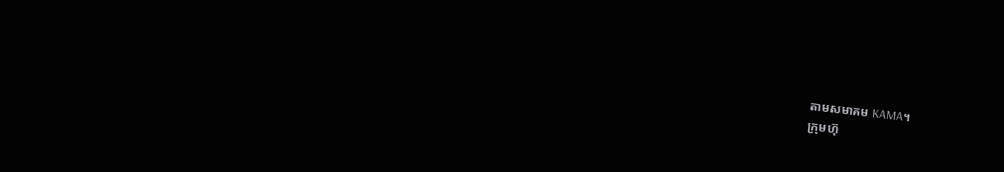តាមសមាគម KAMA។
ក្រុមហ៊ុ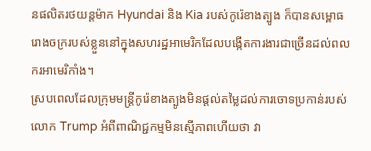នផលិតរថយន្តម៉ាក Hyundai និង Kia របស់កូរ៉េខាងត្បូង ក៏បានសម្ពោធរោងចក្ររបស់ខ្លួននៅក្នុងសហរដ្ឋអាមេរិកដែលបង្កើតការងារជាច្រើនដល់ពលករអាមេរិកាំង។
ស្របពេលដែលក្រុមមន្រ្តីកូរ៉េខាងត្បូងមិនផ្តល់តម្លៃដល់ការចោទប្រកាន់របស់លោក Trump អំពីពាណិជ្ជកម្មមិនស្មើភាពហើយថា វា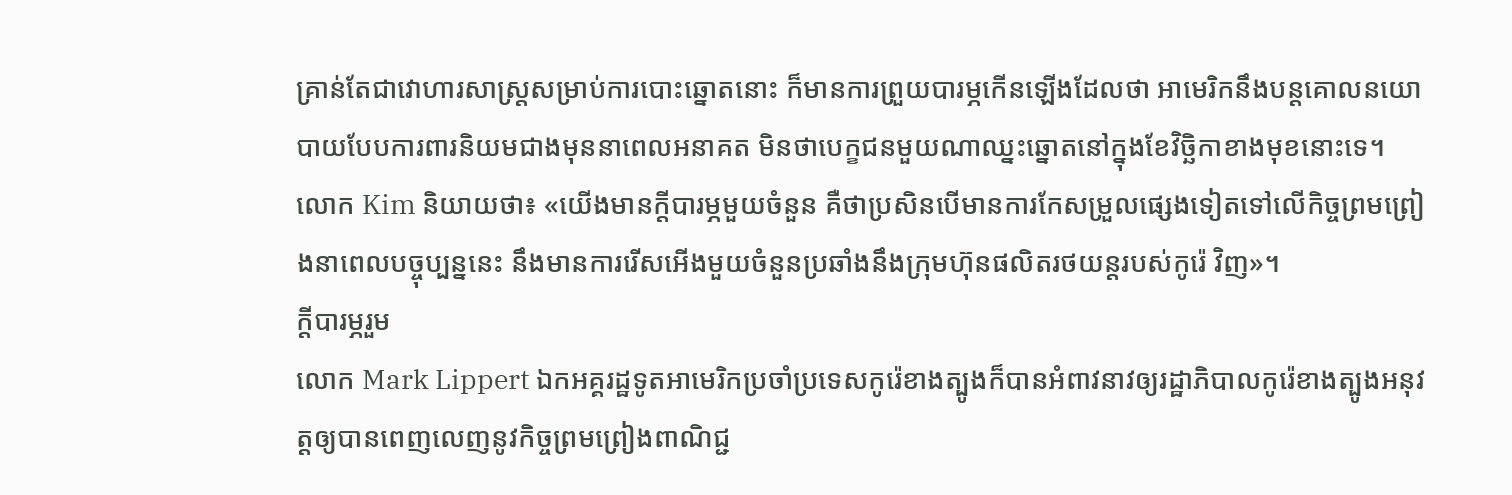គ្រាន់តែជាវោហារសាស្ត្រសម្រាប់ការបោះឆ្នោតនោះ ក៏មានការព្រួយបារម្ភកើនឡើងដែលថា អាមេរិកនឹងបន្តគោលនយោបាយបែបការពារនិយមជាងមុននាពេលអនាគត មិនថាបេក្ខជនមួយណាឈ្នះឆ្នោតនៅក្នុងខែវិច្ឆិកាខាងមុខនោះទេ។
លោក Kim និយាយថា៖ «យើងមានក្តីបារម្ភមួយចំនួន គឺថាប្រសិនបើមានការកែសម្រួលផ្សេងទៀតទៅលើកិច្ចព្រមព្រៀងនាពេលបច្ចុប្បន្ននេះ នឹងមានការរើសអើងមួយចំនួនប្រឆាំងនឹងក្រុមហ៊ុនផលិតរថយន្តរបស់កូរ៉េ វិញ»។
ក្តីបារម្ភរួម
លោក Mark Lippert ឯកអគ្គរដ្ឋទូតអាមេរិកប្រចាំប្រទេសកូរ៉េខាងត្បូងក៏បានអំពាវនាវឲ្យរដ្ឋាភិបាលកូរ៉េខាងត្បូងអនុវត្តឲ្យបានពេញលេញនូវកិច្ចព្រមព្រៀងពាណិជ្ជ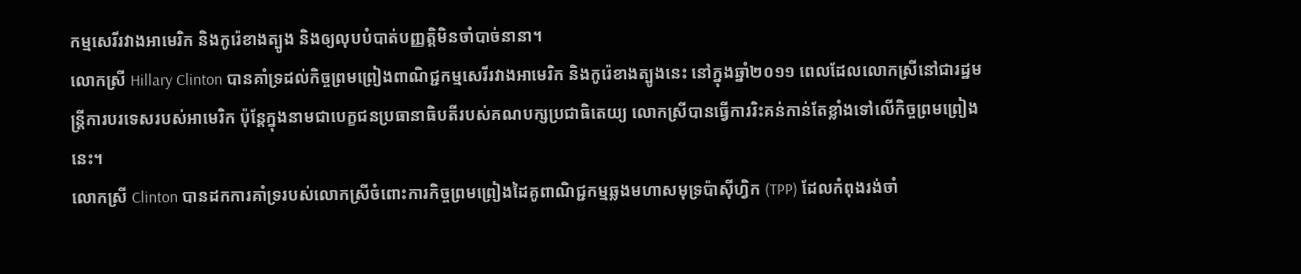កម្មសេរីរវាងអាមេរិក និងកូរ៉េខាងត្បូង និងឲ្យលុបបំបាត់បញ្ញត្តិមិនចាំបាច់នានា។
លោកស្រី Hillary Clinton បានគាំទ្រដល់កិច្ចព្រមព្រៀងពាណិជ្ជកម្មសេរីរវាងអាមេរិក និងកូរ៉េខាងត្បូងនេះ នៅក្នុងឆ្នាំ២០១១ ពេលដែលលោកស្រីនៅជារដ្ឋមន្រ្តីការបរទេសរបស់អាមេរិក ប៉ុន្តែក្នុងនាមជាបេក្ខជនប្រធានាធិបតីរបស់គណបក្សប្រជាធិតេយ្យ លោកស្រីបានធ្វើការរិះគន់កាន់តែខ្លាំងទៅលើកិច្ចព្រមព្រៀងនេះ។
លោកស្រី Clinton បានដកការគាំទ្ររបស់លោកស្រីចំពោះការកិច្ចព្រមព្រៀងដៃគូពាណិជ្ជកម្មឆ្លងមហាសមុទ្រប៉ាស៊ីហ្វិក (TPP) ដែលកំពុងរង់ចាំ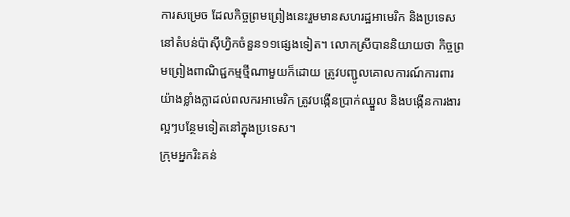ការសម្រេច ដែលកិច្ចព្រមព្រៀងនេះរួមមានសហរដ្ឋអាមេរិក និងប្រទេសនៅតំបន់ប៉ាស៊ីហ្វិកចំនួន១១ផ្សេងទៀត។ លោកស្រីបាននិយាយថា កិច្ចព្រមព្រៀងពាណិជ្ជកម្មថ្មីណាមួយក៏ដោយ ត្រូវបញ្ជូលគោលការណ៍ការពារយ៉ាងខ្លាំងក្លាដល់ពលករអាមេរិក ត្រូវបង្កើនប្រាក់ឈ្នួល និងបង្កើនការងារល្អៗបន្ថែមទៀតនៅក្នុងប្រទេស។
ក្រុមអ្នករិះគន់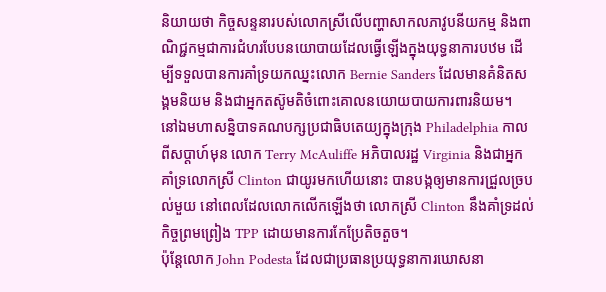និយាយថា កិច្ចសន្ទនារបស់លោកស្រីលើបញ្ហាសាកលភាវូបនីយកម្ម និងពាណិជ្ជកម្មជាការជំហរបែបនយោបាយដែលធ្វើឡើងក្នុងយុទ្ធនាការបឋម ដើម្បីទទួលបានការគាំទ្រយកឈ្នះលោក Bernie Sanders ដែលមានគំនិតសង្គមនិយម និងជាអ្នកតស៊ូមតិចំពោះគោលនយោយបាយការពារនិយម។
នៅឯមហាសន្និបាទគណបក្សប្រជាធិបតេយ្យក្នុងក្រុង Philadelphia កាលពីសប្តាហ៍មុន លោក Terry McAuliffe អភិបាលរដ្ឋ Virginia និងជាអ្នកគាំទ្រលោកស្រី Clinton ជាយូរមកហើយនោះ បានបង្កឲ្យមានការជ្រួលច្របល់មួយ នៅពេលដែលលោកលើកឡើងថា លោកស្រី Clinton នឹងគាំទ្រដល់កិច្ចព្រមព្រៀង TPP ដោយមានការកែប្រែតិចតួច។
ប៉ុន្តែលោក John Podesta ដែលជាប្រធានប្រយុទ្ធនាការឃោសនា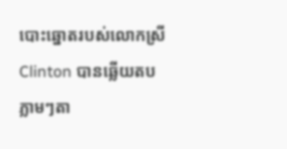បោះឆ្នោតរបស់លោកស្រី Clinton បានឆ្លើយតបភ្លាមៗតា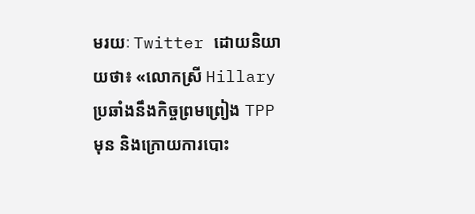មរយៈ Twitter ដោយនិយាយថា៖ «លោកស្រី Hillary ប្រឆាំងនឹងកិច្ចព្រមព្រៀង TPP មុន និងក្រោយការបោះ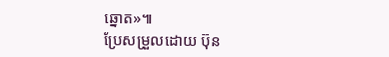ឆ្នោត»៕
ប្រែសម្រួលដោយ ប៊ុន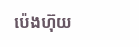ប៉េងហ៊ុយ